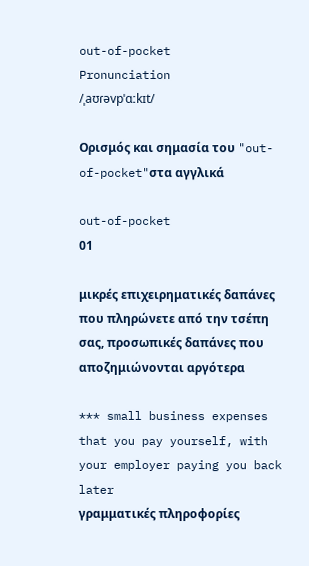out-of-pocket
Pronunciation
/ˌaʊɾəvpˈɑːkɪt/

Ορισμός και σημασία του "out-of-pocket"στα αγγλικά

out-of-pocket
01

μικρές επιχειρηματικές δαπάνες που πληρώνετε από την τσέπη σας, προσωπικές δαπάνες που αποζημιώνονται αργότερα

*** small business expenses that you pay yourself, with your employer paying you back later
γραμματικές πληροφορίες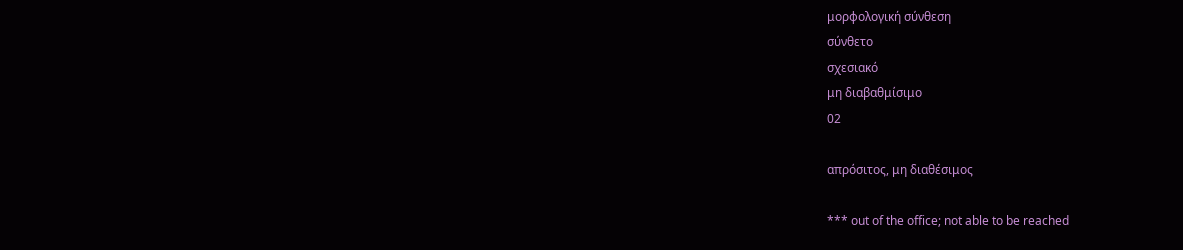μορφολογική σύνθεση
σύνθετο
σχεσιακό
μη διαβαθμίσιμο
02

απρόσιτος, μη διαθέσιμος

*** out of the office; not able to be reached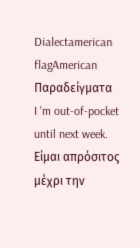Dialectamerican flagAmerican
Παραδείγματα
I 'm out-of-pocket until next week.
Είμαι απρόσιτος μέχρι την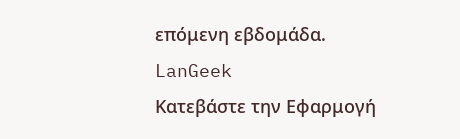επόμενη εβδομάδα.
LanGeek
Κατεβάστε την Εφαρμογή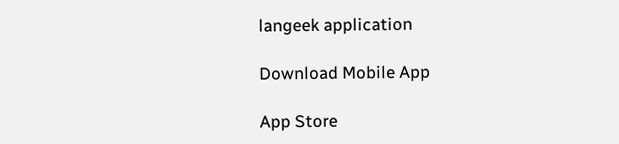langeek application

Download Mobile App

App Store